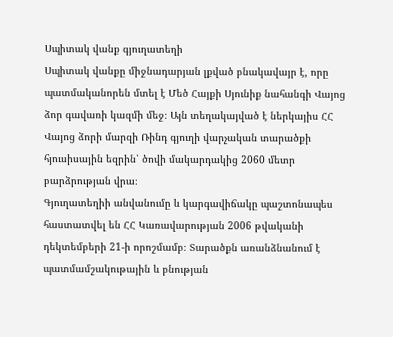Սպիտակ վանք գյուղատեղի
Սպիտակ վանքը միջնադարյան լքված բնակավայր է, որը պատմականորեն մտել է Մեծ Հայքի Սյունիք նահանգի Վայոց ձոր գավառի կազմի մեջ։ Այն տեղակայված է ներկայիս ՀՀ Վայոց ձորի մարզի Ռինդ գյուղի վարչական տարածքի հյուսիսային եզրին՝ ծովի մակարդակից 2060 մետր բարձրության վրա։
Գյուղատեղիի անվանումը և կարգավիճակը պաշտոնապես հաստատվել են ՀՀ Կառավարության 2006 թվականի դեկտեմբերի 21-ի որոշմամբ։ Տարածքն առանձնանում է պատմամշակութային և բնության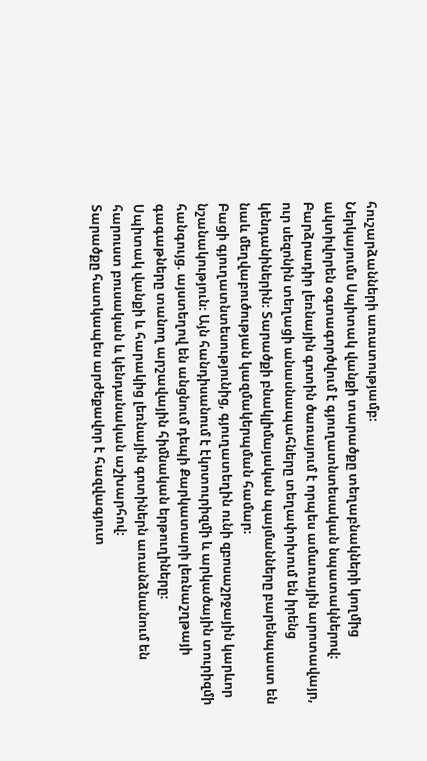հուշարձանների առատությամբ։
Ներկայումս Սպիտակ վանքի տարածքը տեղաբնակների կողմից ակտիվորեն օգտագործվում է գյուղատնտեսական նպատակներով։ Բարձրադիր լեռնային գոտին ծառայում է որպես ամառային արոտավայր, ուր սեզոնին տեղացի անասնապահները տեղափոխում են իրենց կենդանիներին։ Տարածքի բնակլիմայական պայմանները բարենպաստ են նաև մեղվաբուծության կազմակերպման համար։
Բացի գյուղատնտեսությունից, գյուղատեղին ունի զբոսաշրջային կարևոր նշանակություն։ Այն հանդիսանում է էկոտուրիզմի և արկածային տուրիզմի հանգույց. այստեղով են անցնում դեպի Քարկատարի լեռնաշղթայի գագաթները տանող արշավային հիմնական երթուղիները։
Սպիտակ վանքի և հարակից լեռնային գոտիներն առանձնանում են հարուստ բուսական և կենդանական աշխարհով։
Տարածքը հատկապես արժեքավոր է հազվագյուտ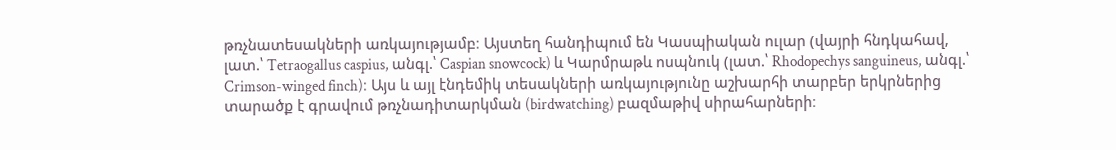թռչնատեսակների առկայությամբ։ Այստեղ հանդիպում են Կասպիական ուլար (վայրի հնդկահավ, լատ.՝ Tetraogallus caspius, անգլ.՝ Caspian snowcock) և Կարմրաթև ոսպնուկ (լատ.՝ Rhodopechys sanguineus, անգլ.՝ Crimson-winged finch)։ Այս և այլ էնդեմիկ տեսակների առկայությունը աշխարհի տարբեր երկրներից տարածք է գրավում թռչնադիտարկման (birdwatching) բազմաթիվ սիրահարների։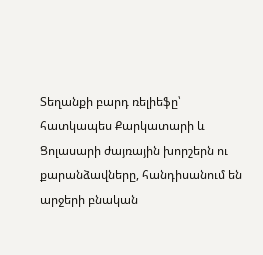Տեղանքի բարդ ռելիեֆը՝ հատկապես Քարկատարի և Ցոլասարի ժայռային խորշերն ու քարանձավները, հանդիսանում են արջերի բնական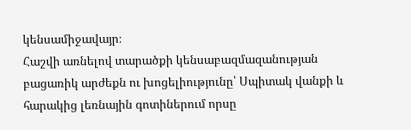կենսամիջավայր։
Հաշվի առնելով տարածքի կենսաբազմազանության բացառիկ արժեքն ու խոցելիությունը՝ Սպիտակ վանքի և հարակից լեռնային գոտիներում որսը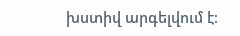խստիվ արգելվում է։